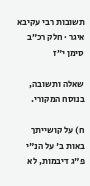תשובות רבי עקיבא איגר · חלק רכ״ב סימן י״ז

שאלה ותשובה, בנוסח המקורי.

ח) על קושייתך באות ב' על הנ"י פ"ג דיבמות, לא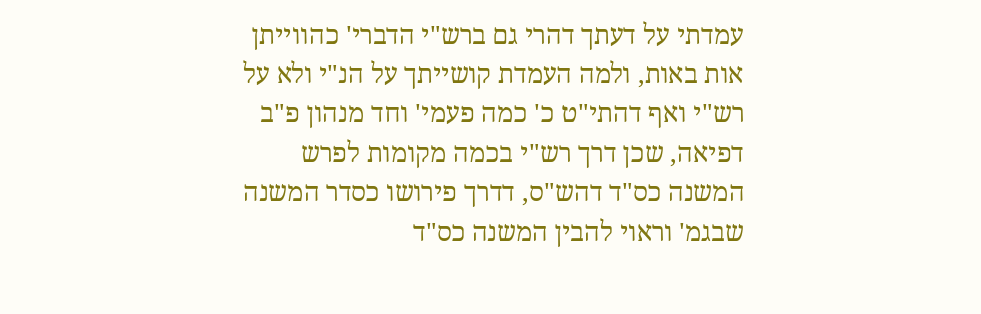עמדתי על דעתך דהרי גם ברש"י הדברי' כהווייתן אות באות, ולמה העמדת קושייתך על הנ"י ולא על רש"י ואף דהתי"ט כ' כמה פעמי' וחד מנהון פ"ב דפיאה, שכן דרך רש"י בכמה מקומות לפרש המשנה כס"ד דהש"ס, דדרך פירושו כסדר המשנה שבגמ' וראוי להבין המשנה כס"ד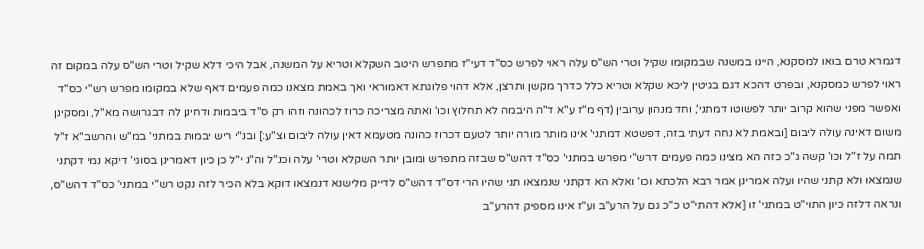דגמרא טרם בואו למסקנא, היינו במשנה שבמקומו שקיל וטרי הש"ס עלה ראוי לפרש כס"ד דעי"ז מתפרש היטב השקלא וטריא על המשנה, אבל היכי דלא שקיל וטרי הש"ס עלה במקום זה ראוי לפרש כמסקנא, ובפרט דהכא דגם בגיטין ליכא שקלא וטריא כלל כדרך מקשן ותרצן, אלא דהוי פלוגתא דאמוראי ואך באמת מצאנו כמה פעמים דאף שלא במקומו מפרש רש"י כס"ד ואפשר מפני שהוא קרוב יותר לפשוטו דמתני', וחד מנהון ערובין (דף מ"ז ע"א ד"ה היבמה לא תחלוץ וכו' ואתה מצריכה כרוז לכהונה וזהו רק ס"ד ביבמות ודחינן לה דבגרושה מא"ל, ומסקינן משום דאינה עולה ליבום [ובאמת לא נחה דעתי בזה, דפשטא דמתני' אינו מותר מורה יותר לטעם דכרוז כהונה מטעמא דאין עולה ליבום וצ"ע:] ובנ"י ריש יבמות במתני' במ"ש והרשב"א ז"ל תמה על ז"ל וכו' קשה ג"כ כזה הא מצינו כמה פעמים דרש"י מפרש במתני' כס"ד דהש"ס שבזה מתפרש ומובן יותר השקלא וטרי' עלה וכנ"ל וה"נ י"ל כן כיון דאמרינן בסוגי' דיקא נמי דקתני שנמצאו ולא קתני שהיו ועלה אמרינן אמר רבא הלכתא וכו' ואלא הא דקתני שנמצאו תני שהיו הרי דס"ד דהש"ס לדייק מלישנא דנמצאו דוקא בלא הכיר לזה נקט רש"י במתני' כס"ד דהש"ס, ונראה דלזה כיון התוי"ט במתני' זו [אלא דהתי"ט כ"כ גם על הרע"ב וע"ז אינו מספיק דהרע"ב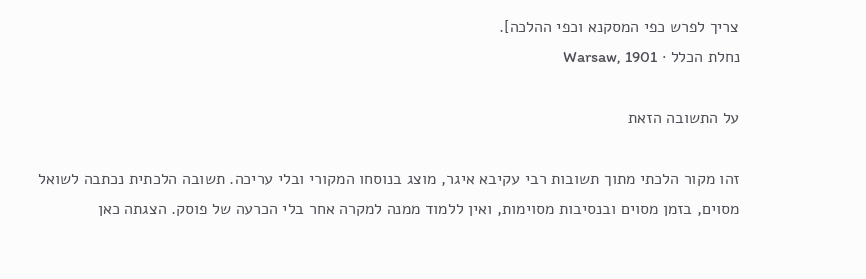צריך לפרש כפי המסקנא וכפי ההלכה].
נחלת הכלל · Warsaw, 1901

על התשובה הזאת

זהו מקור הלכתי מתוך תשובות רבי עקיבא איגר, מוצג בנוסחו המקורי ובלי עריכה. תשובה הלכתית נכתבה לשואל מסוים, בזמן מסוים ובנסיבות מסוימות, ואין ללמוד ממנה למקרה אחר בלי הכרעה של פוסק. הצגתה כאן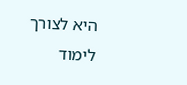היא לצורך לימוד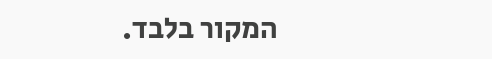המקור בלבד.